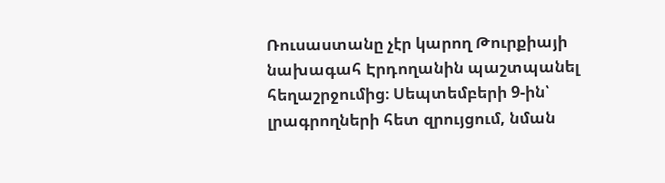Ռուսաստանը չէր կարող Թուրքիայի նախագահ Էրդողանին պաշտպանել հեղաշրջումից։ Սեպտեմբերի 9-ին՝ լրագրողների հետ զրույցում, նման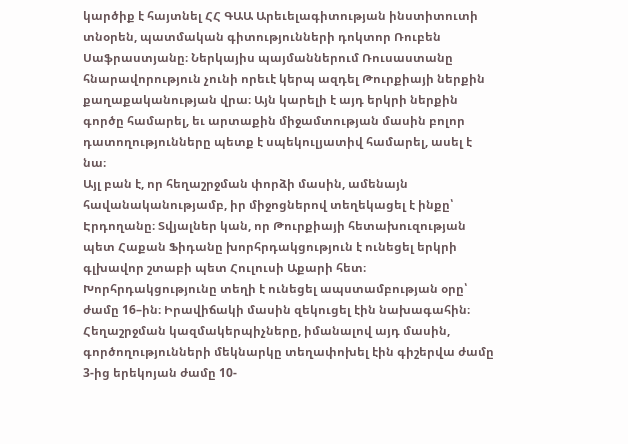կարծիք է հայտնել ՀՀ ԳԱԱ Արեւելագիտության ինստիտուտի տնօրեն, պատմական գիտությունների դոկտոր Ռուբեն Սաֆրաստյանը։ Ներկայիս պայմաններում Ռուսաստանը հնարավորություն չունի որեւէ կերպ ազդել Թուրքիայի ներքին քաղաքականության վրա։ Այն կարելի է այդ երկրի ներքին գործը համարել, եւ արտաքին միջամտության մասին բոլոր դատողությունները պետք է սպեկուլյատիվ համարել, ասել է նա։
Այլ բան է, որ հեղաշրջման փորձի մասին, ամենայն հավանականությամբ, իր միջոցներով տեղեկացել է ինքը՝ Էրդողանը։ Տվյալներ կան, որ Թուրքիայի հետախուզության պետ Հաքան Ֆիդանը խորհրդակցություն է ունեցել երկրի գլխավոր շտաբի պետ Հուլուսի Աքարի հետ։ Խորհրդակցությունը տեղի է ունեցել ապստամբության օրը՝ ժամը 16–ին։ Իրավիճակի մասին զեկուցել էին նախագահին։ Հեղաշրջման կազմակերպիչները, իմանալով այդ մասին, գործողությունների մեկնարկը տեղափոխել էին գիշերվա ժամը 3-ից երեկոյան ժամը 10-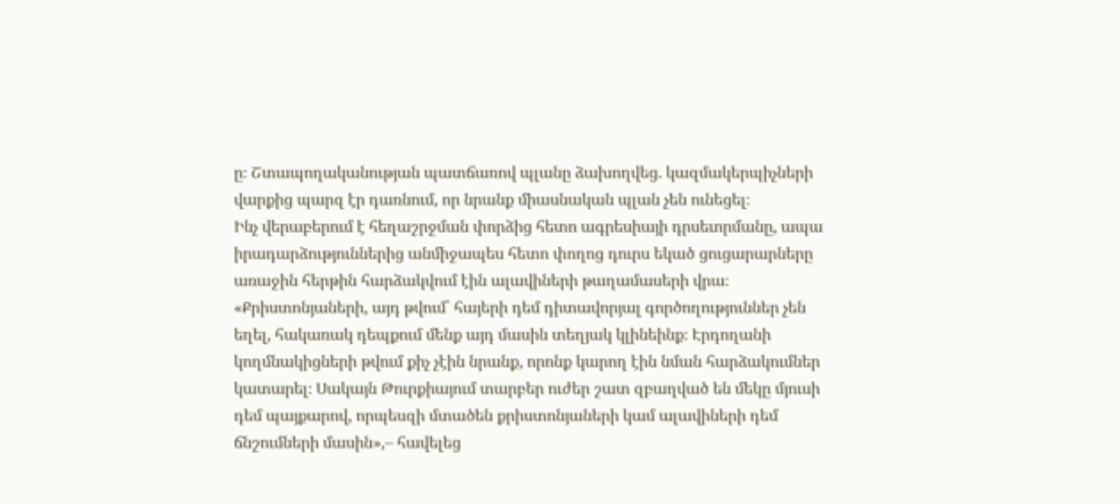ը։ Շտապողականության պատճառով պլանը ձախողվեց. կազմակերպիչների վարքից պարզ էր դառնում, որ նրանք միասնական պլան չեն ունեցել։
Ինչ վերաբերում է հեղաշրջման փորձից հետո ագրեսիայի դրսեւորմանը, ապա իրադարձություններից անմիջապես հետո փողոց դուրս եկած ցուցարարները առաջին հերթին հարձակվում էին ալավիների թաղամասերի վրա։ «Քրիստոնյաների, այդ թվում՝ հայերի դեմ դիտավորյալ գործողություններ չեն եղել, հակառակ դեպքում մենք այդ մասին տեղյակ կլինեինք։ Էրդողանի կողմնակիցների թվում քիչ չէին նրանք, որոնք կարող էին նման հարձակումներ կատարել։ Սակայն Թուրքիայում տարբեր ուժեր շատ զբաղված են մեկը մյուսի դեմ պայքարով, որպեսզի մտածեն քրիստոնյաների կամ ալավիների դեմ ճնշումների մասին»,– հավելեց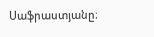Սաֆրաստյանը։